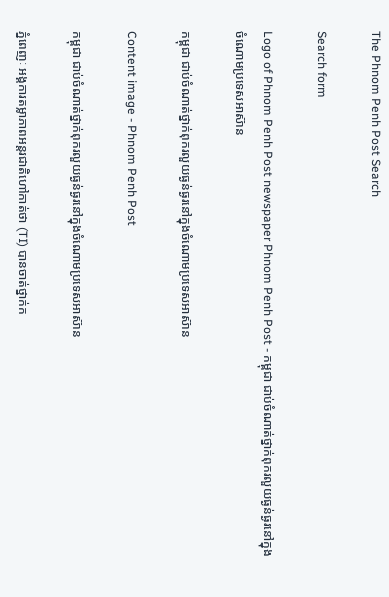The Phnom Penh Post Search

Search form

Logo of Phnom Penh Post newspaper Phnom Penh Post - កម្ពុជា ជាប់ចំណាត់ថ្នាក់ពុករលួយធ្ងន់ធ្ងរនៅក្នុងចំណោមប្រទេសអាស៊ាន

កម្ពុជា ជាប់ចំណាត់ថ្នាក់ពុករលួយធ្ងន់ធ្ងរនៅក្នុងចំណោមប្រទេសអាស៊ាន

Content image - Phnom Penh Post

កម្ពុជា ជាប់ចំណាត់ថ្នាក់ពុករលួយធ្ងន់ធ្ងរនៅក្នុងចំណោមប្រទេសអាស៊ាន

ភ្នំពេញៈ អង្គការតម្លាភាពអន្តរជាតិហៅកាត់ថា (TI) បានចាត់ថ្នាក់ក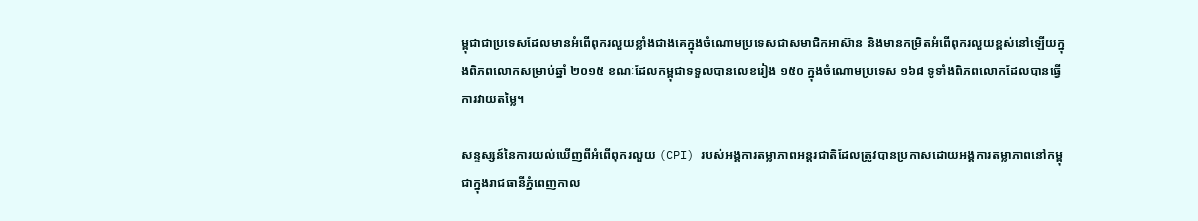ម្ពុជាជាប្រទេសដែលមានអំពើពុករលួយខ្លាំងជាងគេក្នុងចំណោមប្រទេសជាសមាជិកអាស៊ាន និងមានកម្រិតអំពើពុករលួយខ្ពស់នៅឡើយក្នុងពិភពលោកសម្រាប់ឆ្នាំ ២០១៥ ខណៈដែលកម្ពុជាទទួលបានលេខរៀង ១៥០ ក្នុងចំណោមប្រទេស ១៦៨ ទូទាំងពិភពលោកដែលបានធ្វើការវាយតម្លៃ។

សន្ទស្សន៍នៃការយល់ឃើញពីអំពើពុករលួយ (CPI) របស់អង្គការតម្លាភាពអន្តរជាតិដែលត្រូវបានប្រកាសដោយអង្គការតម្លាភាពនៅកម្ពុជាក្នុងរាជធានីភ្នំពេញកាល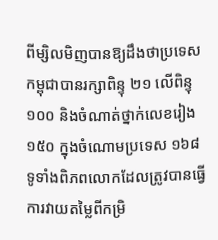ពីម្សិលមិញបានឱ្យដឹងថាប្រទេសកម្ពុជាបានរក្សាពិន្ទុ ២១ លើពិន្ទុ ១០០ និងចំណាត់ថ្នាក់លេខរៀង ១៥០ ក្នុងចំណោមប្រទេស ១៦៨ ទូទាំងពិភពលោកដែលត្រូវបានធ្វើការវាយតម្លៃពីកម្រិ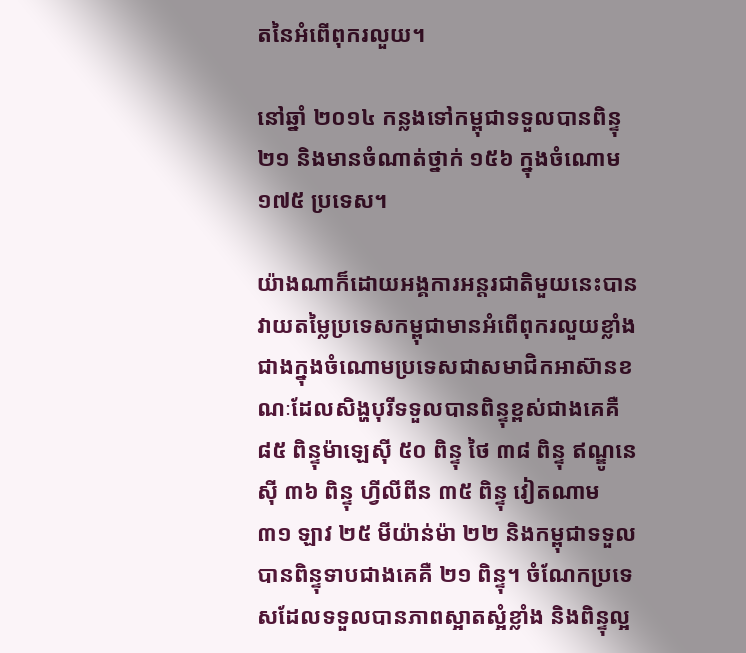តនៃអំពើពុករលួយ។

នៅឆ្នាំ ២០១៤ កន្លងទៅកម្ពុជាទទួលបានពិន្ទុ ២១ និងមានចំណាត់ថ្នាក់ ១៥៦ ក្នុងចំណោម ១៧៥ ប្រទេស។

យ៉ាងណាក៏ដោយអង្គការអន្តរជាតិមួយនេះបានវាយតម្លៃប្រទេសកម្ពុជាមានអំពើពុករលួយខ្លាំងជាងក្នុងចំណោមប្រទេសជាសមាជិកអាស៊ានខណៈដែលសិង្ហបុរីទទួលបានពិន្ទុខ្ពស់ជាងគេគឺ ៨៥ ពិន្ទុម៉ាឡេស៊ី ៥០ ពិន្ទុ ថៃ ៣៨ ពិន្ទុ ឥណ្ឌូនេស៊ី ៣៦ ពិន្ទុ ហ្វីលីពីន ៣៥ ពិន្ទុ វៀតណាម ៣១ ឡាវ ២៥ មីយ៉ាន់ម៉ា ២២ និងកម្ពុជាទទួលបានពិន្ទុទាបជាងគេគឺ ២១ ពិន្ទុ។ ចំណែកប្រទេសដែលទទួលបានភាពស្អាតស្អំខ្លាំង និងពិន្ទុល្អ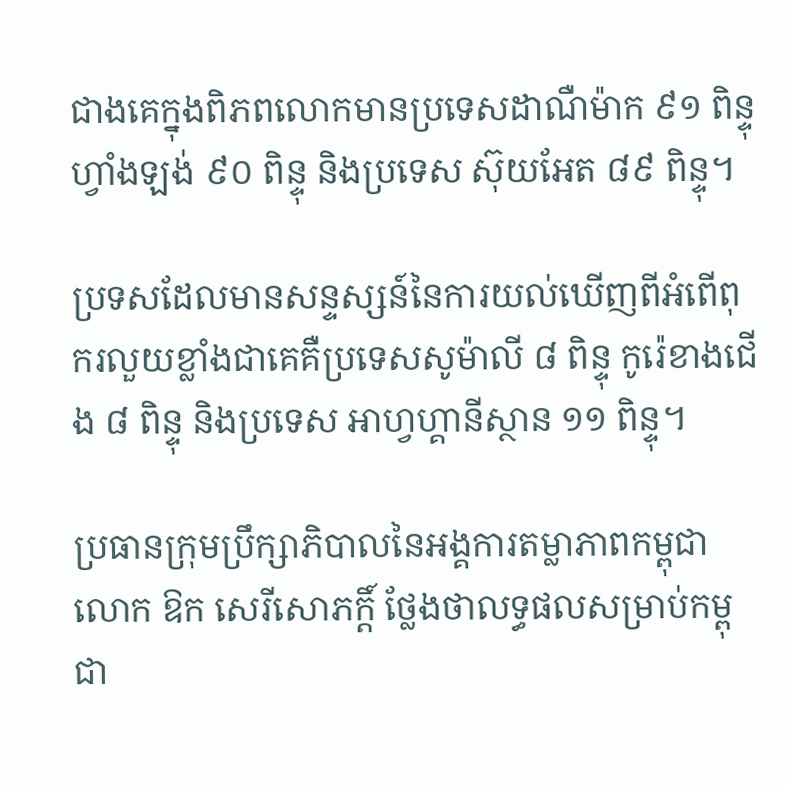ជាងគេក្នុងពិភពលោកមានប្រទេសដាណឺម៉ាក ៩១ ពិន្ទុ ហ្វាំងឡង់ ៩០ ពិន្ទុ និងប្រទេស ស៊ុយអែត ៨៩ ពិន្ទុ។

ប្រទសដែលមានសន្ទស្សន៍នៃការយល់ឃើញពីអំពើពុករលួយខ្លាំងជាគេគឺប្រទេសសូម៉ាលី ៨ ពិន្ទុ កូរ៉េខាងជើង ៨ ពិន្ទុ និងប្រទេស អាហ្វហ្គានីស្ថាន ១១ ពិន្ទុ។

ប្រធានក្រុមប្រឹក្សាភិបាលនៃអង្គការតម្លាភាពកម្ពុជាលោក ឱក សេរីសោភក្តិ៍ ថ្លែងថាលទ្ធផលសម្រាប់កម្ពុជា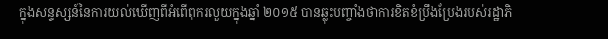ក្នុងសន្ទស្សន៍នៃការយល់ឃើញពីអំពើពុករលួយក្នុងឆ្នាំ ២០១៥ បានឆ្លុះបញ្ចាំងថាការខិតខំប្រឹងប្រែងរបស់រដ្ឋាភិ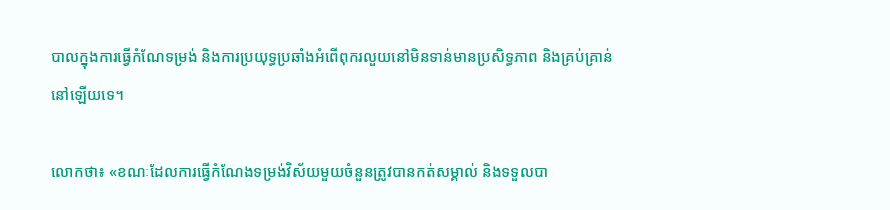បាលក្នុងការធ្វើកំណែទម្រង់ និងការប្រយុទ្ធប្រឆាំងអំពើពុករលួយនៅមិនទាន់មានប្រសិទ្ធភាព និងគ្រប់គ្រាន់នៅឡើយទេ។

លោកថា៖ «ខណៈដែលការធ្វើកំណែងទម្រង់វិស័យមួយចំនួនត្រូវបានកត់សម្គាល់ និងទទួលបា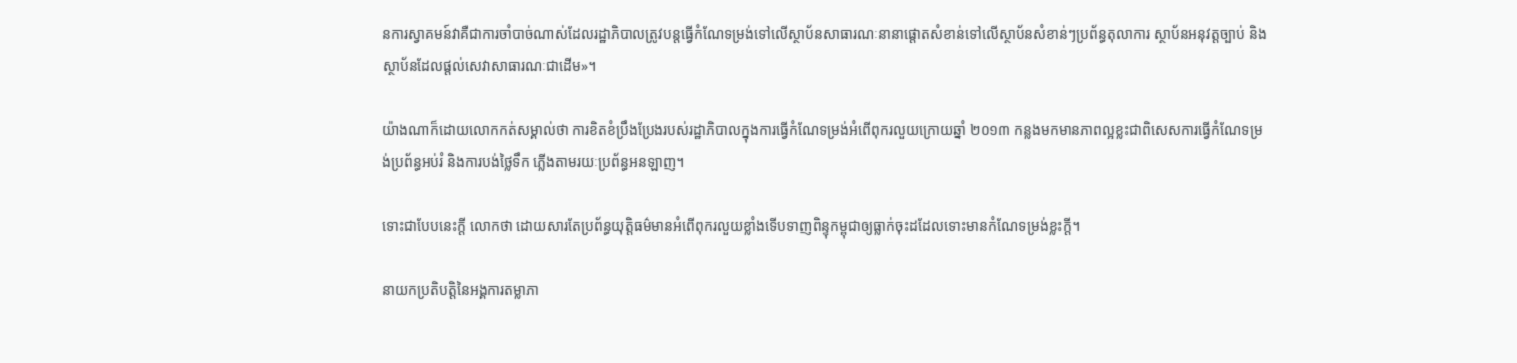នការស្វាគមន៍វាគឺជាការចាំបាច់ណាស់ដែលរដ្ឋាភិបាលត្រូវបន្តធ្វើកំណែទម្រង់ទៅលើស្ថាប័នសាធារណៈនានាផ្តោតសំខាន់ទៅលើស្ថាប័នសំខាន់ៗប្រព័ន្ធតុលាការ ស្ថាប័នអនុវត្តច្បាប់ និងស្ថាប័នដែលផ្តល់សេវាសាធារណៈជាដើម»។

យ៉ាងណាក៏ដោយលោកកត់សម្គាល់ថា ការខិតខំប្រឹងប្រែងរបស់រដ្ឋាភិបាលក្នុងការធ្វើកំណែទម្រង់អំពើពុករលួយក្រោយឆ្នាំ ២០១៣ កន្លងមកមានភាពល្អខ្លះជាពិសេសការធ្វើកំណែទម្រង់ប្រព័ន្ធអប់រំ និងការបង់ថ្លៃទឹក ភ្លើងតាមរយៈប្រព័ន្ធអនឡាញ។

ទោះជាបែបនេះក្តី លោកថា ដោយសារតែប្រព័ន្ធយុត្តិធម៌មានអំពើពុករលួយខ្លាំងទើបទាញពិន្ទុកម្ពុជាឲ្យធ្លាក់ចុះដដែលទោះមានកំណែទម្រង់ខ្លះក្តី។

នាយកប្រតិបត្តិនៃអង្គការតម្លាភា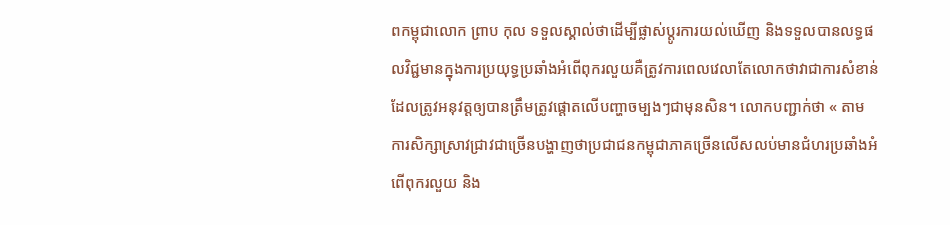ពកម្ពុជាលោក ព្រាប កុល ទទួលស្គាល់ថាដើម្បីផ្លាស់ប្តូរការយល់ឃើញ និងទទួលបានលទ្ធផលវិជ្ជមានក្នុងការប្រយុទ្ធប្រឆាំងអំពើពុករលួយគឺត្រូវការពេលវេលាតែលោកថាវាជាការសំខាន់ដែលត្រូវអនុវត្តឲ្យបានត្រឹមត្រូវផ្តោតលើបញ្ហាចម្បងៗជាមុនសិន។ លោកបញ្ជាក់ថា « តាមការសិក្សាស្រាវជ្រាវជាច្រើនបង្ហាញថាប្រជាជនកម្ពុជាភាគច្រើនលើសលប់មានជំហរប្រឆាំងអំពើពុករលួយ និង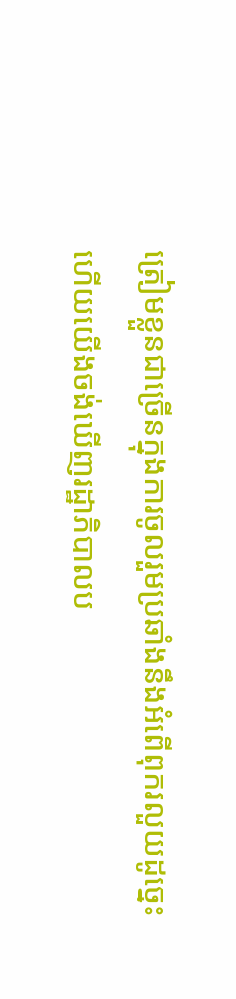ត្រៀមខ្លួនជាច្រើនក្នុងការចូលរួមប្រឆាំងនឹងអំពើពុករលួយដូច្នេះហើយយើងចង់ឃើញរដ្ឋាភិបាលប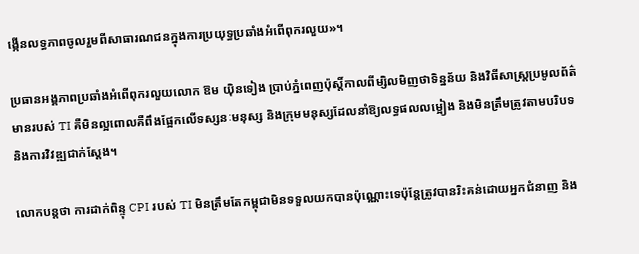ង្កើនលទ្ធភាពចូលរួមពីសាធារណជនក្នុងការប្រយុទ្ធប្រឆាំងអំពើពុករលួយ»។

ប្រធានអង្គភាពប្រឆាំងអំពើពុករលួយលោក ឱម យ៉ិនទៀង ប្រាប់ភ្នំពេញប៉ុស្តិ៍កាលពីម្សិលមិញថាទិន្នន័យ និងវិធីសាស្ត្រប្រមូលព័ត៌មានរបស់ TI គឺមិនល្អពោលគឺពឹងផ្អែកលើទស្សនៈមនុស្ស និងក្រុមមនុស្សដែលនាំឱ្យលទ្ធផលលម្អៀង និងមិនត្រឹមត្រូវតាមបរិបទ និងការវិវឌ្ឍជាក់ស្តែង។

លោកបន្តថា ការដាក់ពិន្ទុ CPI របស់ TI មិនត្រឹមតែកម្ពុជាមិនទទួលយកបានប៉ុណ្ណោះទេប៉ុន្តែត្រូវបានរិះគន់ដោយអ្នកជំនាញ និង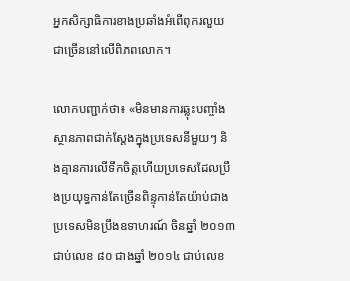អ្នកសិក្សាធិការខាងប្រឆាំងអំពើពុករលួយជាច្រើននៅលើពិភពលោក។

លោកបញ្ជាក់ថា៖ «មិនមានការឆ្លុះបញ្ចាំងស្ថានភាពជាក់ស្តែងក្នុងប្រទេសនីមួយៗ និងគ្មានការលើទឹកចិត្តហើយប្រទេសដែលប្រឹងប្រយុទ្ធកាន់តែច្រើនពិន្ទុកាន់តែយ៉ាប់ជាងប្រទេសមិនប្រឹងឧទាហរណ៍ ចិនឆ្នាំ ២០១៣ ជាប់លេខ ៨០ ជាងឆ្នាំ ២០១៤ ជាប់លេខ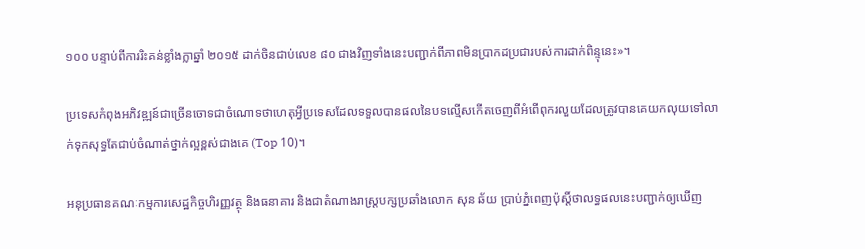១០០ បន្ទាប់ពីការរិះគន់ខ្លាំងក្លាឆ្នាំ ២០១៥ ដាក់ចិនជាប់លេខ ៨០ ជាងវិញទាំងនេះបញ្ជាក់ពីភាពមិនប្រាកដប្រជារបស់ការដាក់ពិន្ទុនេះ»។

ប្រទេសកំពុងអភិវឌ្ឍន៍ជាច្រើនចោទជាចំណោទថាហេតុអ្វីប្រទេសដែលទទួលបានផលនៃបទល្មើសកើតចេញពីអំពើពុករលួយដែលត្រូវបានគេយកលុយទៅលាក់ទុកសុទ្ធតែជាប់ចំណាត់ថ្នាក់ល្អខ្ពស់ជាងគេ (Top 10)។

អនុប្រធានគណៈកម្មការសេដ្ឋកិច្ចហិរញ្ញវត្ថុ និងធនាគារ និងជាតំណាងរាស្ត្របក្សប្រឆាំងលោក សុន ឆ័យ ប្រាប់ភ្នំពេញប៉ុស្តិ៍ថាលទ្ធផលនេះបញ្ជាក់ឲ្យឃើញ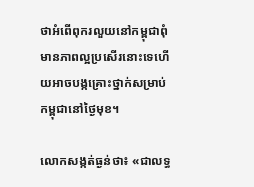ថាអំពើពុករលួយនៅកម្ពុជាពុំមានភាពល្អប្រសើរនោះទេហើយអាចបង្កគ្រោះថ្នាក់សម្រាប់កម្ពុជានៅថ្ងៃមុខ។

លោកសង្កត់ធ្ងន់ថា៖ «ជាលទ្ធ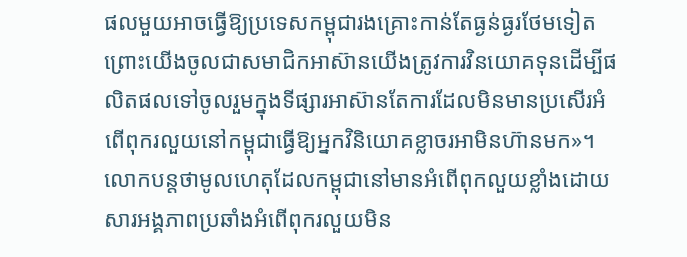ផលមួយអាចធ្វើឱ្យប្រទេសកម្ពុជារងគ្រោះកាន់តែធ្ងន់ធ្ងរថែមទៀតព្រោះយើងចូលជាសមាជិកអាស៊ានយើងត្រូវការវិនយោគទុនដើម្បីផលិតផលទៅចូលរួមក្នុងទីផ្សារអាស៊ានតែការដែលមិនមានប្រសើរអំពើពុករលួយនៅកម្ពុជាធ្វើឱ្យអ្នកវិនិយោគខ្លាចរអាមិនហ៊ានមក»។ លោកបន្តថាមូលហេតុដែលកម្ពុជានៅមានអំពើពុកលួយខ្លាំងដោយសារអង្គភាពប្រឆាំងអំពើពុករលួយមិន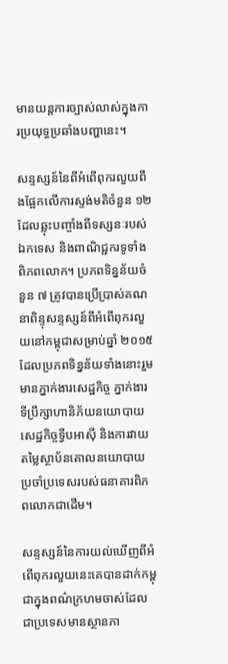មានយន្តការច្បាស់លាស់ក្នុងការប្រយុទ្ធប្រឆាំងបញ្ហានេះ។

សន្ទស្សន៍នៃពីអំពើពុករលួយពឹងផ្អែកលើការស្ទង់មតិចំនួន ១២ ដែលឆ្លុះបញ្ចាំងពីទស្សនៈរបស់ឯកទេស និងពាណិជ្ជករទូទាំងពិភពលោក។ ប្រភពទិន្នន័យចំនួន ៧ ត្រូវបានប្រើប្រាស់គណនាពិន្ទុសន្ទស្សន៍ពីអំពើពុករលួយនៅកម្ពុជាសម្រាប់ឆ្នាំ ២០១៥ ដែលប្រភពទិន្នន័យទាំងនោះរួមមានភ្នាក់ងារសេដ្ឋកិច្ច ភ្នាក់ងារទីប្រឹក្សាហានិភ័យនយោបាយសេដ្ឋកិច្ចទ្វីបអាស៊ី និងការវាយតម្លៃស្ថាប័នគោលនយោបាយប្រចាំប្រទេសរបស់ធនាគារពិភពលោកជាដើម។

សន្ទស្សន៍នៃការយល់ឃើញពីអំពើពុករលួយនេះគេបានដាក់កម្ពុជាក្នុងពណ៌ក្រហមចាស់ដែលជាប្រទេសមានស្ថានភា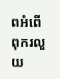ពអំពើពុករលួយ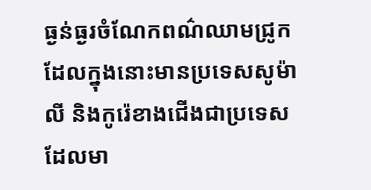ធ្ងន់ធ្ងរចំណែកពណ៌ឈាមជ្រូកដែលក្នុងនោះមានប្រទេសសូម៉ាលី និងកូរ៉េខាងជើងជាប្រទេសដែលមា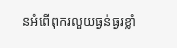នអំពើពុករលួយធ្ងន់ធ្ងរខ្លាំ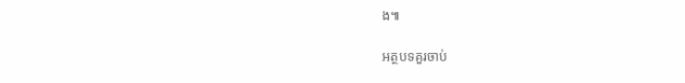ង៕

អត្ថបទគួរចាប់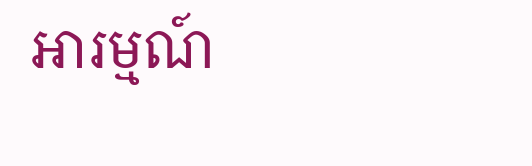អារម្មណ៍